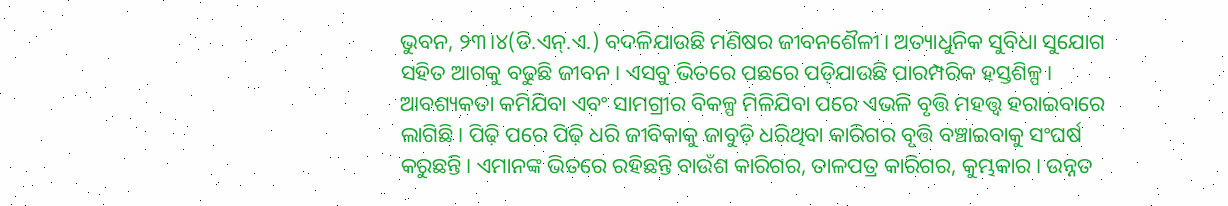ଭୁବନ, ୨୩।୪(ଡି.ଏନ୍.ଏ.) ବଦଳିଯାଉଛି ମଣିଷର ଜୀବନଶୈଳୀ। ଅତ୍ୟାଧୁନିକ ସୁବିଧା ସୁଯୋଗ ସହିତ ଆଗକୁ ବଢୁଛି ଜୀବନ। ଏସବୁ ଭିତରେ ପଛରେ ପଡ଼ିଯାଉଛି ପାରମ୍ପରିକ ହସ୍ତଶିଳ୍ପ। ଆବଶ୍ୟକତା କମିଯିବା ଏବଂ ସାମଗ୍ରୀର ବିକଳ୍ପ ମିଳିଯିବା ପରେ ଏଭଳି ବୃତ୍ତି ମହତ୍ତ୍ୱ ହରାଇବାରେ ଲାଗିଛି। ପିଢ଼ି ପରେ ପିଢ଼ି ଧରି ଜୀବିକାକୁ ଜାବୁଡ଼ି ଧରିଥିବା କାରିଗର ବୃତ୍ତି ବଞ୍ଚାଇବାକୁ ସଂଘର୍ଷ କରୁଛନ୍ତି। ଏମାନଙ୍କ ଭିତରେ ରହିଛନ୍ତି ବାଉଁଶ କାରିଗର, ତାଳପତ୍ର କାରିଗର, କୁମ୍ଭକାର। ଉନ୍ନତ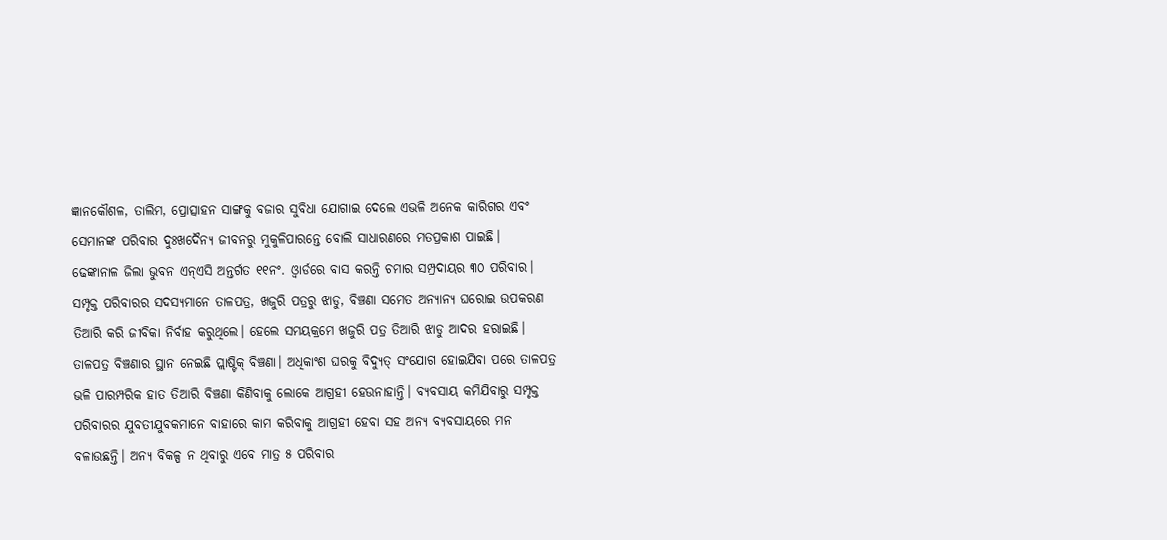ଜ୍ଞାନକୌଶଳ, ତାଲିମ, ପ୍ରୋତ୍ସାହନ ସାଙ୍ଗକୁ ବଜାର ସୁବିଧା ଯୋଗାଇ ଦେଲେ ଏଭଳି ଅନେକ କାରିଗର ଏବଂ ସେମାନଙ୍କ ପରିବାର ଦୁଃଖଦୈନ୍ୟ ଜୀବନରୁ ମୁକୁଳିପାରନ୍ତେ ବୋଲି ସାଧାରଣରେ ମତପ୍ରକାଶ ପାଇଛି।
ଢେଙ୍କାନାଳ ଜିଲା ଭୁବନ ଏନ୍ଏସି ଅନ୍ତର୍ଗତ ୧୧ନଂ. ଓ୍ବାର୍ଡରେ ବାସ କରନ୍ତି ଚମାର ସମ୍ପ୍ରଦାୟର ୩୦ ପରିବାର। ସମ୍ପୃକ୍ତ ପରିବାରର ସଦସ୍ୟମାନେ ତାଳପତ୍ର, ଖଜୁରି ପତ୍ରରୁ ଝାଡୁ, ବିଞ୍ଚଣା ସମେତ ଅନ୍ୟାନ୍ୟ ଘରୋଇ ଉପକରଣ ତିଆରି କରି ଜୀବିକା ନିର୍ବାହ କରୁଥିଲେ। ହେଲେ ସମୟକ୍ରମେ ଖଜୁରି ପତ୍ର ତିଆରି ଝାଡୁ ଆଦର ହରାଇଛି। ତାଳପତ୍ର ବିଞ୍ଚଣାର ସ୍ଥାନ ନେଇଛି ପ୍ଲାଷ୍ଟିକ୍ ବିଞ୍ଚଣା। ଅଧିକାଂଶ ଘରକୁ ବିଦ୍ୟୁତ୍ ସଂଯୋଗ ହୋଇଯିବା ପରେ ତାଳପତ୍ର ଭଳି ପାରମ୍ପରିକ ହାତ ତିଆରି ବିଞ୍ଚଣା କିଣିବାକୁ ଲୋକେ ଆଗ୍ରହୀ ହେଉନାହାନ୍ତି। ବ୍ୟବସାୟ କମିଯିବାରୁ ସମ୍ପୃକ୍ତ ପରିବାରର ଯୁବତୀଯୁବକମାନେ ବାହାରେ କାମ କରିବାକୁ ଆଗ୍ରହୀ ହେବା ସହ ଅନ୍ୟ ବ୍ୟବସାୟରେ ମନ ବଳାଉଛନ୍ତି। ଅନ୍ୟ ବିକଳ୍ପ ନ ଥିବାରୁ ଏବେ ମାତ୍ର ୫ ପରିବାର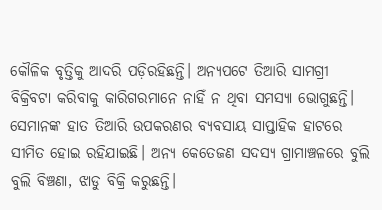କୌଳିକ ବୃତ୍ତିକୁ ଆଦରି ପଡ଼ିରହିଛନ୍ତି। ଅନ୍ୟପଟେ ତିଆରି ସାମଗ୍ରୀ ବିକ୍ରିବଟା କରିବାକୁ କାରିଗରମାନେ ନାହିଁ ନ ଥିବା ସମସ୍ୟା ଭୋଗୁଛନ୍ତି। ସେମାନଙ୍କ ହାତ ତିଆରି ଉପକରଣର ବ୍ୟବସାୟ ସାପ୍ତାହିକ ହାଟରେ ସୀମିତ ହୋଇ ରହିଯାଇଛି। ଅନ୍ୟ କେତେଜଣ ସଦସ୍ୟ ଗ୍ରାମାଞ୍ଚଳରେ ବୁଲି ବୁଲି ବିଞ୍ଚଣା, ଝାଡୁ ବିକ୍ରି କରୁଛନ୍ତି।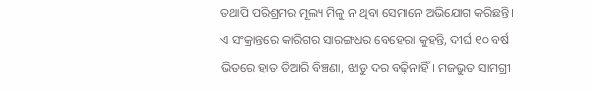ତଥାପି ପରିଶ୍ରମର ମୂଲ୍ୟ ମିଳୁ ନ ଥିବା ସେମାନେ ଅଭିଯୋଗ କରିଛନ୍ତି।
ଏ ସଂକ୍ରାନ୍ତରେ କାରିଗର ସାରଙ୍ଗଧର ବେହେରା କୁହନ୍ତି, ଦୀର୍ଘ ୧୦ ବର୍ଷ ଭିତରେ ହାତ ତିଆରି ବିଞ୍ଚଣା, ଝାଡୁ ଦର ବଢ଼ିନାହିଁ। ମଜଭୁତ ସାମଗ୍ରୀ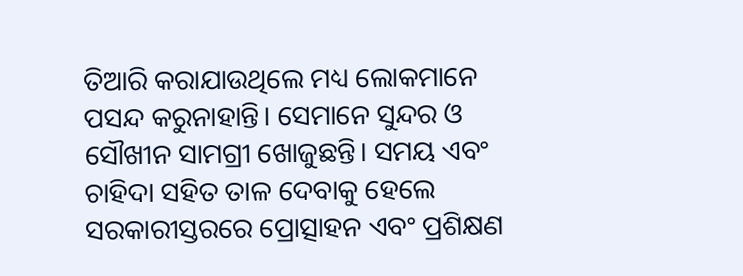ତିଆରି କରାଯାଉଥିଲେ ମଧ୍ୟ ଲୋକମାନେ ପସନ୍ଦ କରୁନାହାନ୍ତି। ସେମାନେ ସୁନ୍ଦର ଓ ସୌଖୀନ ସାମଗ୍ରୀ ଖୋଜୁଛନ୍ତି। ସମୟ ଏବଂ ଚାହିଦା ସହିତ ତାଳ ଦେବାକୁ ହେଲେ ସରକାରୀସ୍ତରରେ ପ୍ରୋତ୍ସାହନ ଏବଂ ପ୍ରଶିକ୍ଷଣ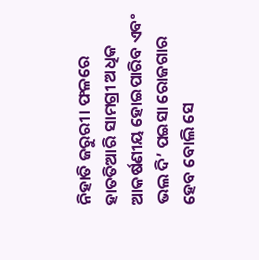ନିହାତି ଜରୁରୀ। ଫଳରେ ହାତତିଆରି ସାମଗ୍ରୀ ଅଧିକ ଆକର୍ଷଣୀୟ ହୋଇପାରିବ ଏବଂ ଭଲ ଦି’ ପଇସା ରୋଜଗାର ହେବ ବୋଲି ସେ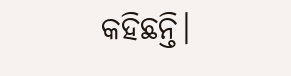କହିଛନ୍ତି।